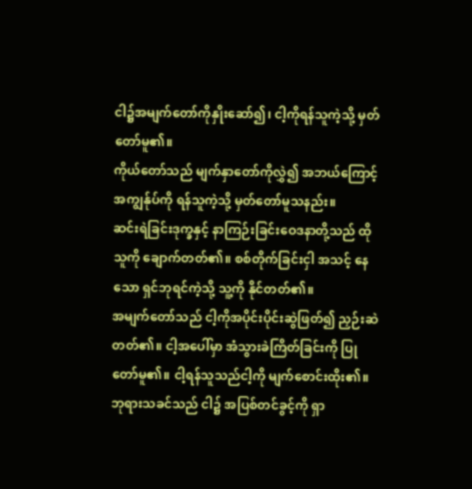ငါ၌အမျက်တော်ကိုနှိုးဆော်၍၊ ငါ့ကိုရန်သူကဲ့သို့ မှတ်တော်မူ၏။
ကိုယ်တော်သည် မျက်နှာတော်ကိုလွှဲ၍ အဘယ်ကြောင့် အကျွန်ုပ်ကို ရန်သူကဲ့သို့ မှတ်တော်မူသနည်း။
ဆင်းရဲခြင်းဒုက္ခနှင့် နာကြဉ်းခြင်းဝေဒနာတို့သည် ထိုသူကို ချောက်တတ်၏။ စစ်တိုက်ခြင်းငှါ အသင့် နေသော ရှင်ဘုရင်ကဲ့သို့ သူ့ကို နိုင်တတ်၏။
အမျက်တော်သည် ငါ့ကိုအပိုင်းပိုင်းဆွဲဖြတ်၍ ညှဉ်းဆဲတတ်၏။ ငါ့အပေါ်မှာ အံသွားခဲကြိတ်ခြင်းကို ပြုတော်မူ၏။ ငါ့ရန်သူသည်ငါ့ကို မျက်စောင်းထိုး၏။
ဘုရားသခင်သည် ငါ၌ အပြစ်တင်ခွင့်ကို ရှာ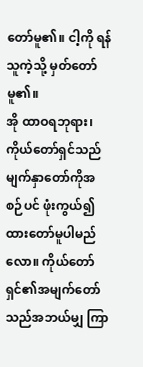တော်မူ၏။ ငါ့ကို ရန်သူကဲ့သို့ မှတ်တော်မူ၏။
အို ထာဝရဘုရား၊ ကိုယ်တော်ရှင်သည်မျက်နှာတော်ကိုအစဉ်ပင် ဖုံးကွယ်၍ထားတော်မူပါမည်လော။ ကိုယ်တော်ရှင်၏အမျက်တော်သည်အဘယ်မျှ ကြာ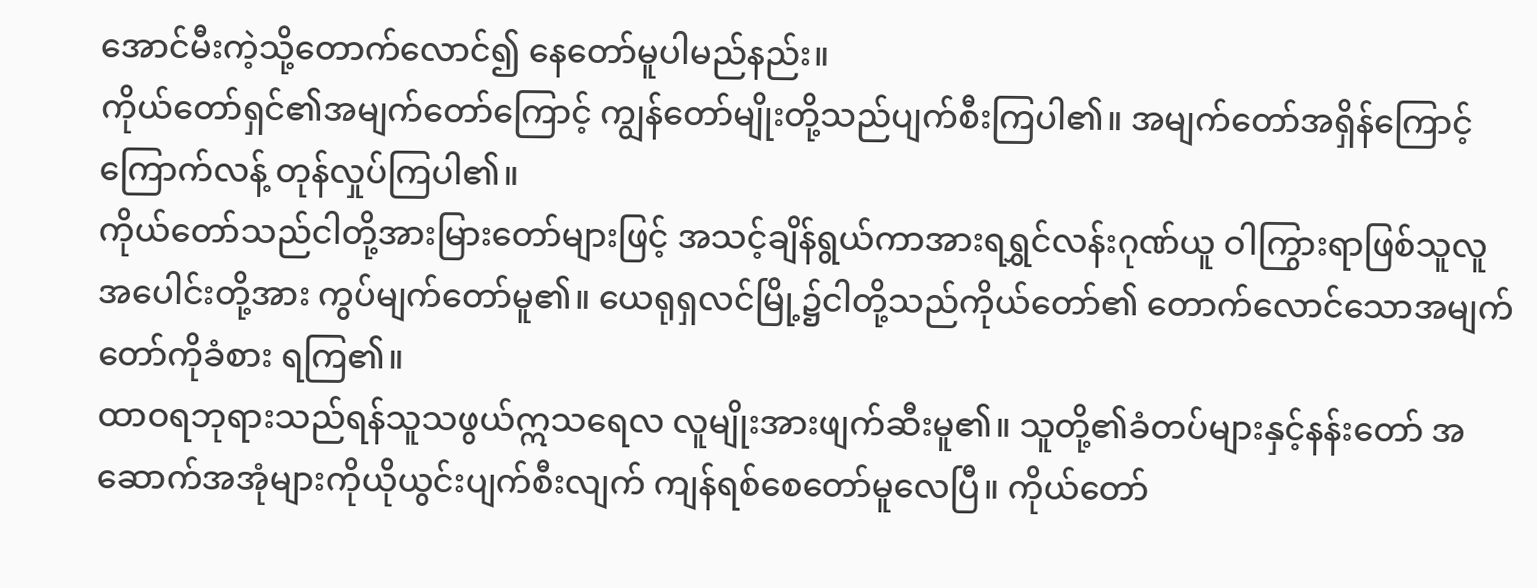အောင်မီးကဲ့သို့တောက်လောင်၍ နေတော်မူပါမည်နည်း။
ကိုယ်တော်ရှင်၏အမျက်တော်ကြောင့် ကျွန်တော်မျိုးတို့သည်ပျက်စီးကြပါ၏။ အမျက်တော်အရှိန်ကြောင့်ကြောက်လန့် တုန်လှုပ်ကြပါ၏။
ကိုယ်တော်သည်ငါတို့အားမြားတော်များဖြင့် အသင့်ချိန်ရွယ်ကာအားရရွှင်လန်းဂုဏ်ယူ ဝါကြွားရာဖြစ်သူလူအပေါင်းတို့အား ကွပ်မျက်တော်မူ၏။ ယေရုရှလင်မြို့၌ငါတို့သည်ကိုယ်တော်၏ တောက်လောင်သောအမျက်တော်ကိုခံစား ရကြ၏။
ထာဝရဘုရားသည်ရန်သူသဖွယ်ဣသရေလ လူမျိုးအားဖျက်ဆီးမူ၏။ သူတို့၏ခံတပ်များနှင့်နန်းတော် အဆောက်အအုံများကိုယိုယွင်းပျက်စီးလျက် ကျန်ရစ်စေတော်မူလေပြီ။ ကိုယ်တော်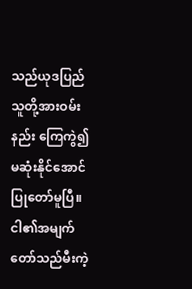သည်ယုဒပြည်သူတို့အားဝမ်းနည်း ကြေကွဲ၍မဆုံးနိုင်အောင်ပြုတော်မူပြီ။
ငါ၏အမျက်တော်သည်မီးကဲ့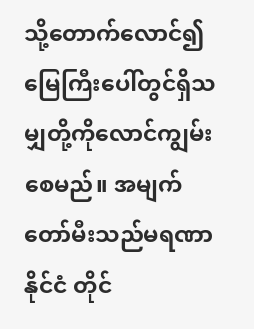သို့တောက်လောင်၍ မြေကြီးပေါ်တွင်ရှိသမျှတို့ကိုလောင်ကျွမ်း စေမည်။ အမျက်တော်မီးသည်မရဏာနိုင်ငံ တိုင်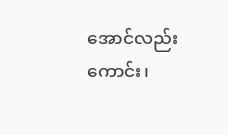အောင်လည်းကောင်း၊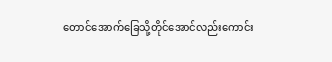တောင်အောက်ခြေသို့တိုင်အောင်လည်းကောင်း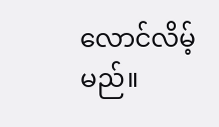လောင်လိမ့်မည်။